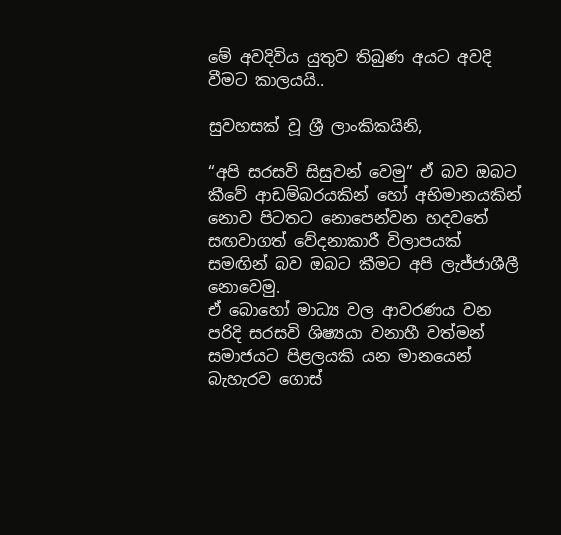මේ අවදිවිය යුතුව තිබුණ අයට අවදි වීමට කාලයයි..

සුවහසක් වූ ශ්‍රී ලාංකිකයිනි,

“අපි සරසවි සිසුවන් වෙමු” ඒ බව ඔබට කීවේ ආඩම්බරයකින් හෝ අභිමානයකින් නොව පිටතට නොපෙන්වන හදවතේ සඟවාගත් වේදනාකාරී විලාපයක් සමඟින් බව ඔබට කීමට අපි ලැජ්ජාශීලී නොවෙමු.
ඒ බොහෝ මාධ්‍ය වල ආවරණය වන පරිදි සරසවි ශිෂ්‍යයා වනාහී වත්මන් සමාජයට පිළලයකි යන මානයෙන් බැහැරව ගොස්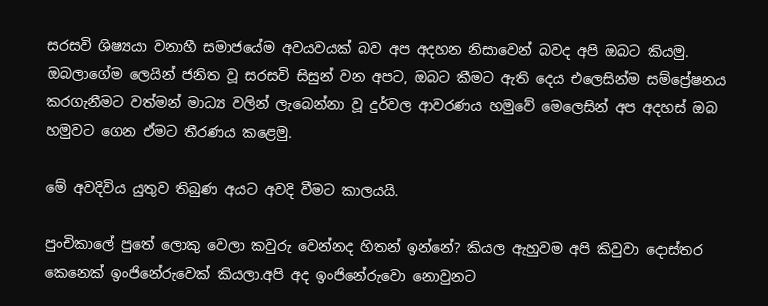සරසවි ශිෂ්‍යයා වනාහී සමාජයේම අවයවයක් බව අප අදහන නිසාවෙන් බවද අපි ඔබට කියමු. ඔබලාගේම ලෙයින් ජනිත වූ සරසවි සිසුන් වන අපට, ඔබට කීමට ඇති දෙය එලෙසින්ම සම්ප්‍රේෂනය කරගැනීමට වත්මන් මාධ්‍ය වලින් ලැබෙන්නා වූ දුර්වල ආවරණය හමුවේ මෙලෙසින් අප අදහස් ඔබ හමුවට ගෙන ඒමට තීරණය කළෙමු.

මේ අවදිවිය යුතුව තිබුණ අයට අවදි වීමට කාලයයි.

පුංචිකාලේ පුතේ ලොකු වෙලා කවුරු වෙන්නද හිතන් ඉන්නේ? කියල ඇහුවම අපි කිවුවා දොස්තර කෙනෙක් ඉංජිනේරුවෙක් කියලා.අපි අද ඉංජිනේරුවො නොවුනට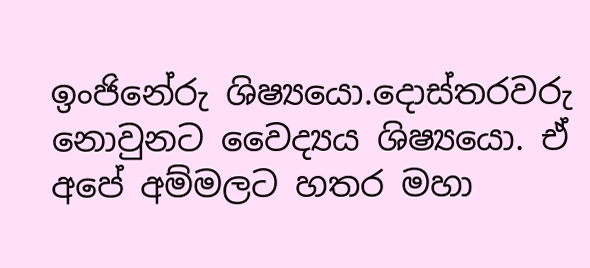ඉංජිනේරු ශිෂ්‍යයො.දොස්තරවරු නොවුනට වෛද්‍යය ශිෂ්‍යයො. ඒ අපේ අම්මලට හතර මහා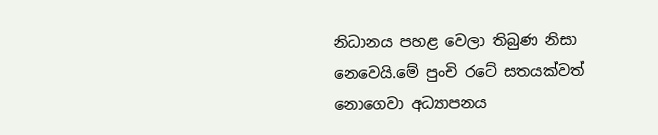නිධානය පහළ වෙලා තිබුණ නිසා නෙවෙයි.මේ පුංචි රටේ සතයක්වත් නොගෙවා අධ්‍යාපනය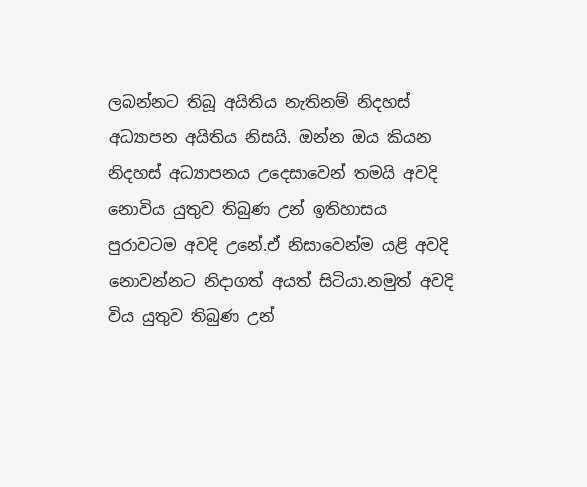ලබන්නට තිබූ අයිතිය නැතිනම් නිදහස් අධ්‍යාපන අයිතිය නිසයි. ඔන්න ඔය කියන නිදහස් අධ්‍යාපනය උදෙසාවෙන් තමයි අවදි නොවිය යුතුව තිබුණ උන් ඉතිහාසය පුරාවටම අවදි උනේ.ඒ නිසාවෙන්ම යළි අවදි නොවන්නට නිදාගත් අයත් සිටියා.නමුත් අවදි විය යුතුව තිබුණ උන්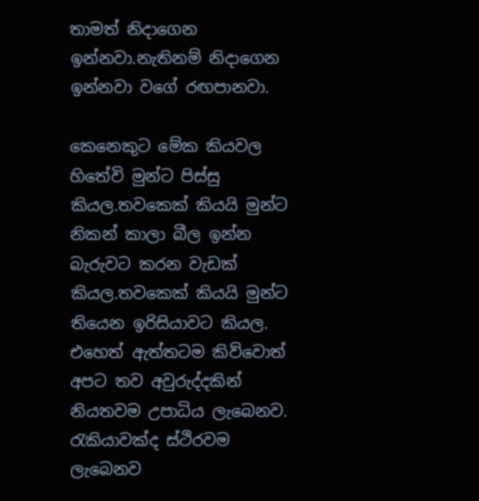තාමත් නිදාගෙන ඉන්නවා.නැතිනම් නිදාගෙන ඉන්නවා වගේ රඟපානවා.

කෙනෙකුට මේක කියවල හිතේවි මුන්ට පිස්සු කියල.තවකෙක් කියයි මුන්ට නිකන් කාලා බීල ඉන්න බැරුවට කරන වැඩක් කියල.තවකෙක් කියයි මුන්ට තියෙන ඉරිසියාවට කියල. එහෙත් ඇත්තටම කිව්වොත් අපට තව අවුරුද්දකින් නියතවම උපාධිය ලැබෙනව. රැකියාවක්ද ස්ථිරවම ලැබෙනව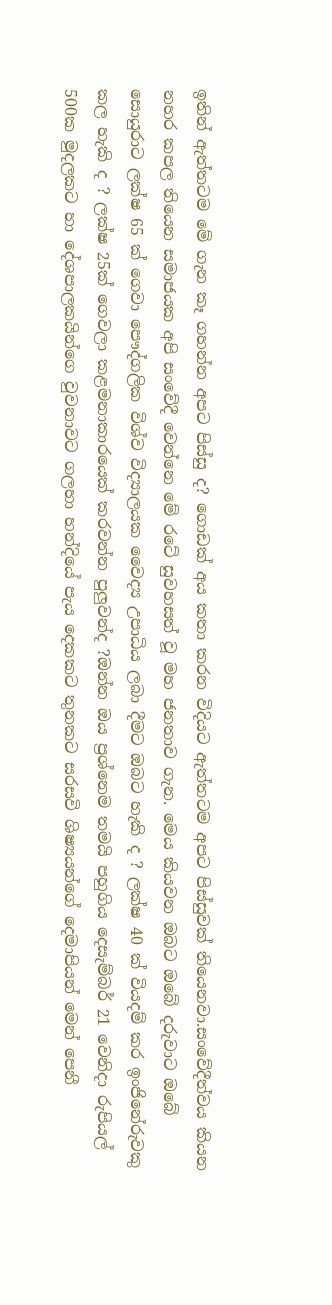ඉතින් ඇත්තටම මේ ගැන කෑ ගහන්න අප‍ට පිස්සු ද? ගොඩක් අය කතා කරන විදියට ඇත්තටම අපට පිස්සුවක් තියෙනවා.සංවේදීත්වය කියන නහර කපල තියෙන සමාජයක අපි සංවේදී වෙන්නෙ මේ රටේ සුවහසත් වූ මහ ජනතාව ගැන. මෙය කියවන ඔබට ඔබේ දරුවාට ඔබේ සොයුරාට ලක්ෂ 65 ක් ගෙවා පෞද්ගලික විශ්ව විද්‍යාලයක වෛද්‍ය උපාධිය ලබා දීමට ඔබට හැකි ද ? ලක්ෂ 40 ක් වියදම් කර ඉංජිනේරුවකු කල හැකි ද ? ලක්ෂ 25ක් ගෙවලා කළමනාකාරයෙක් කරවන්න පුලුවන්ද ?ඔන්න ඔය ප්‍රශ්නෙම තමයි පහුගිය දෙසැම්බර් 21 වෙනිදා රුපියල් 500ක මුදලකට හා දේශපාලකයින්ගෙ වුවනාවට ගලහා හන්දියේ පැය දෙකකට තුනකට සරසවි ශිෂ්‍යයන්ගේ දෙමාපියන් මෙන් පෙනී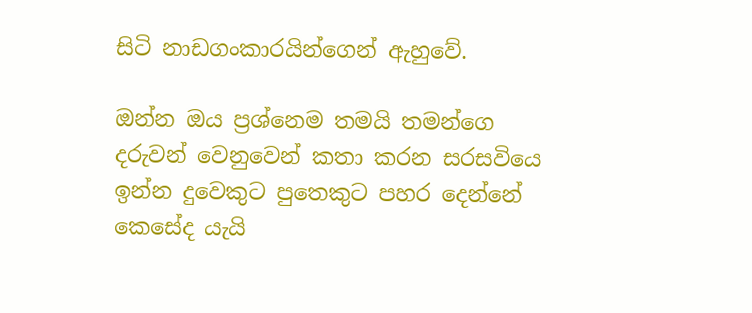සිටි නාඩගංකාරයින්ගෙන් ඇහුවේ.

ඔන්න ඔය ප්‍රශ්නෙම තමයි තමන්ගෙ දරුවන් වෙනුවෙන් කතා කරන සරසවියෙ ඉන්න දුවෙකුට පුතෙකුට පහර දෙන්නේ කෙසේද යැයි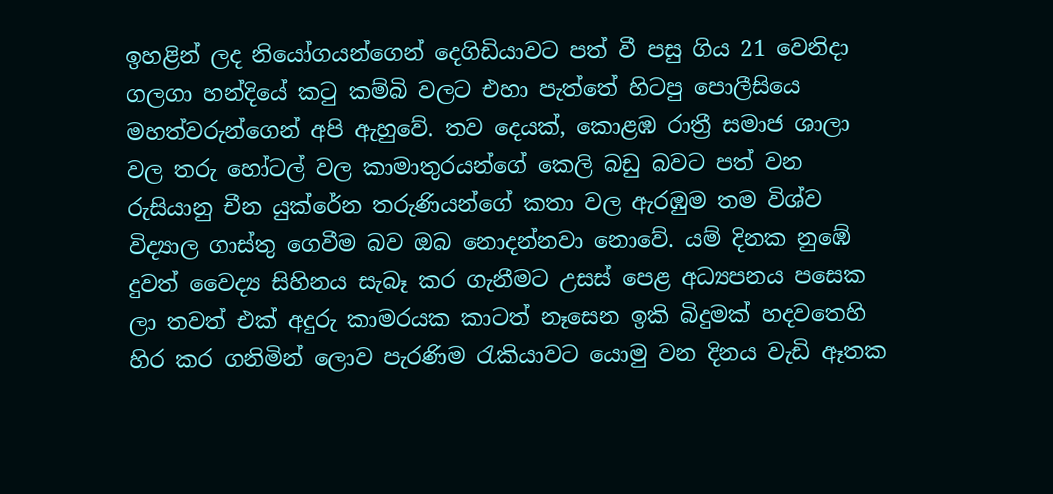ඉහළින් ලද නියෝගයන්ගෙන් දෙගිඩියාවට පත් වී පසු ගිය 21 වෙනිදා ගලගා හන්දියේ කටු කම්බි වලට එහා පැත්තේ හිටපු පොලීසියෙ මහත්වරුන්ගෙන් අපි ඇහුවේ. තව දෙයක්, කොළඹ රාත්‍රී සමාජ ශාලා වල තරු හෝටල් වල කාමාතුරයන්ගේ කෙලි බඩු බවට පත් වන රුසියානු චීන යුක්රේන තරුණියන්ගේ කතා වල ඇරඹුම තම විශ්ව විද්‍යාල ගාස්තු ගෙවීම බව ඔබ නොදන්නවා නොවේ. යම් දිනක නුඹේ දුවත් වෛද්‍ය සිහිනය සැබෑ කර ගැනීමට උසස් පෙළ අධ්‍යපනය පසෙක ලා තවත් එක් අදුරු කාමරයක කාටත් නෑසෙන ඉකි බිදුමක් හදවතෙහි හිර කර ගනිමින් ලොව පැරණිම රැකියාවට යොමු වන දිනය වැඩි ඈතක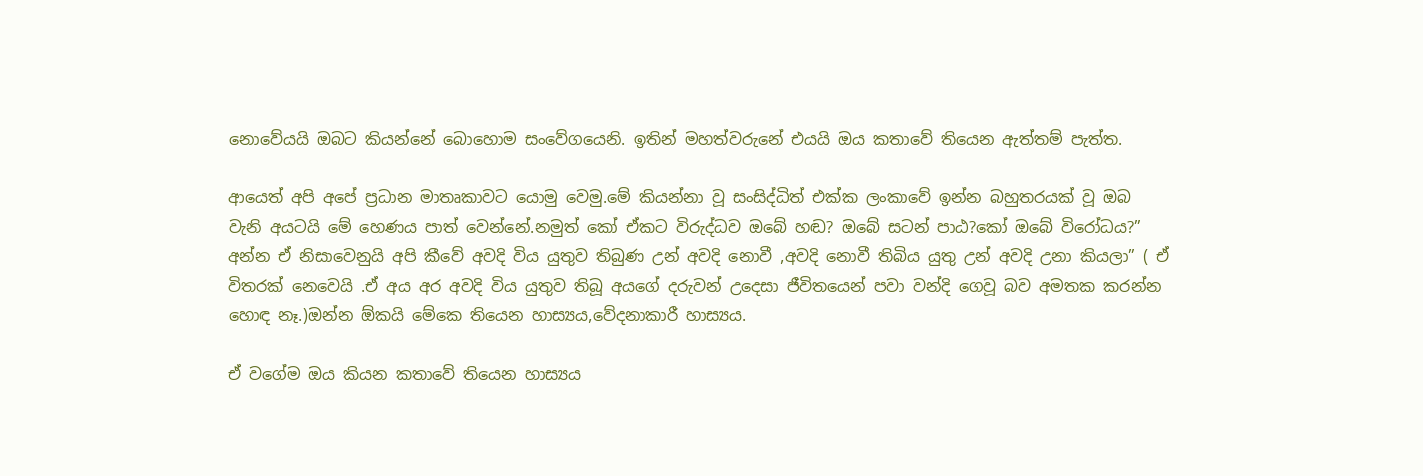නොවේයයි ඔබට කියන්නේ බොහොම සංවේගයෙනි. ඉතින් මහත්වරුනේ එයයි ඔය කතාවේ තියෙන ඇත්තම් පැත්ත.

ආයෙත් අපි අපේ ප්‍රධාන මාතෘකාවට යොමු වෙමු.මේ කියන්නා වූ සංසිද්ධිත් එක්ක ලංකාවේ ඉන්න බහුතරයක් වූ ඔබ වැනි අයටයි මේ හෙණය පාත් වෙන්නේ.නමුත් කෝ ඒකට විරුද්ධව ඔබේ හඬ? ඔබේ සටන් පාඨ?කෝ ඔබේ විරෝධය?” අන්න ඒ නිසාවෙනුයි අපි කීවේ අවදි විය යුතුව තිබුණ උන් අවදි නොවී ,අවදි නොවී තිබිය යුතු උන් අවදි උනා කියලා” ( ඒ විතරක් නෙවෙයි .ඒ අය අර අවදි විය යුතුව තිබූ අයගේ දරුවන් උදෙසා ජීවිතයෙන් පවා වන්දි ගෙවූ බව අමතක කරන්න හොඳ නෑ.)ඔන්න ඕකයි මේකෙ තියෙන හාස්‍යය,වේදනාකාරී හාස්‍යය.

ඒ වගේම ඔය කියන කතාවේ තියෙන හාස්‍යය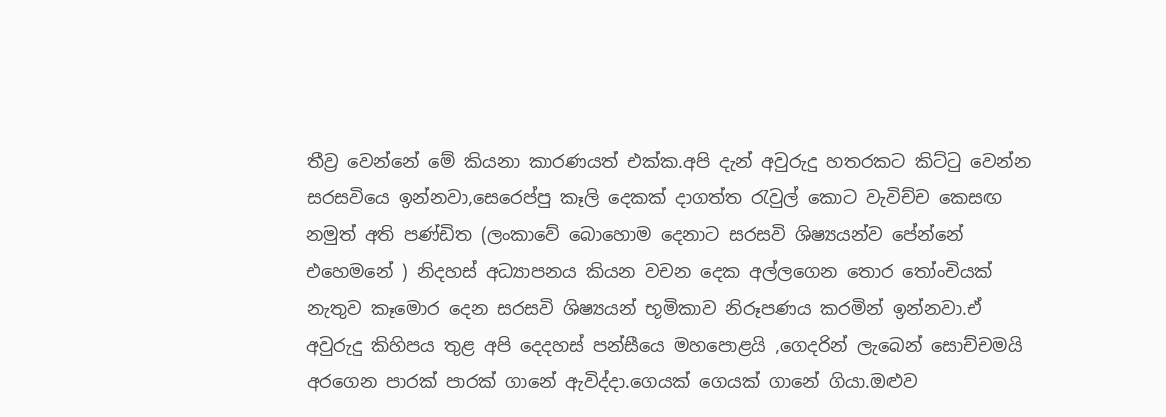තීව්‍ර වෙන්නේ මේ කියනා කාරණයත් එක්ක.අපි දැන් අවුරුදු හතරකට කිට්ටු වෙන්න සරසවියෙ ඉන්නවා,සෙරෙප්පු කෑලි දෙකක් දාගත්ත රැවුල් කොට වැවිච්ච කෙසඟ නමුත් අති පණ්ඩිත (ලංකාවේ බොහොම දෙනාට සරසවි ශිෂ්‍යයන්ව පේන්නේ එහෙමනේ ) නිදහස් අධ්‍යාපනය කියන වචන දෙක අල්ලගෙන තොර තෝංචියක් නැතුව කෑමොර දෙන සරසවි ශිෂ්‍යයන් භූමිකාව නිරූපණය කරමින් ඉන්නවා.ඒ අවුරුදු කිහිපය තුළ අපි දෙදහස් පන්සීයෙ මහපොළයි ,ගෙදරින් ලැබෙන් සොච්චමයි අරගෙන පාරක් පාරක් ගානේ ඇවිද්දා.ගෙයක් ගෙයක් ගානේ ගියා.ඔළුව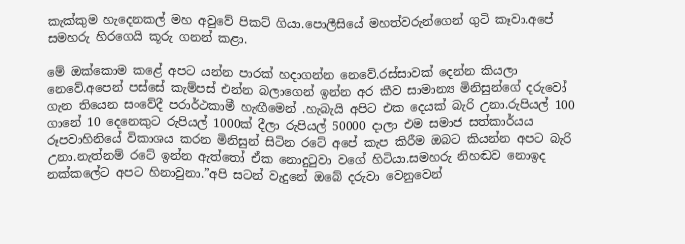කැක්කුම හැදෙනකල් මහ අවුවේ පිකට් ගියා.පොලීසියේ මහත්වරුන්ගෙන් ගුටි කෑවා.අපේ සමහරු හිරගෙයි කූරු ගනන් කළා.

මේ ඔක්කොම කළේ අපට යන්න පාරක් හදාගන්න නෙවේ.රස්සාවක් දෙන්න කියලා නෙවේ.අපෙන් පස්සේ කැම්පස් එන්න බලාගෙන් ඉන්න අර කීව සාමාන්‍ය මිනිසුන්ගේ දරුවෝ ගැන තියෙන සංවේදී පරාර්ථකාමී හැඟීමෙන් .හැබැයි අපිට එක දෙයක් බැරි උනා.රුපියල් 100 ගානේ 10 දෙනෙකුට රුපියල් 1000ක් දීලා රුපියල් 50000 දාලා එම සමාජ සත්කාර්යය රූපවාහිනියේ විකාශය කරන මිනිසුන් සිටින රටේ අපේ කැප කිරීම ඔබට කියන්න අපට බැරි උනා.නැත්නම් රටේ ඉන්න ඇත්තෝ ඒක නොදුටුවා වගේ හිටියා.සමහරු නිහඬව නොඉද නක්කලේට අපට හිනාවුනා.”අපි සටන් වැදුනේ ඔබේ දරුවා වෙනුවෙන්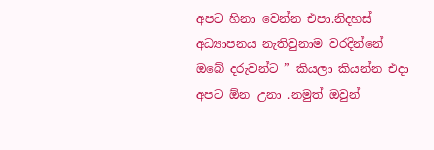අපට හිනා වෙන්න එපා.නිදහස් අධ්‍යාපනය නැතිවුනාම වරදින්නේ ඔබේ දරුවන්ට ” කියලා කියන්න එදා අපට ඕන උනා .නමුත් ඔවුන්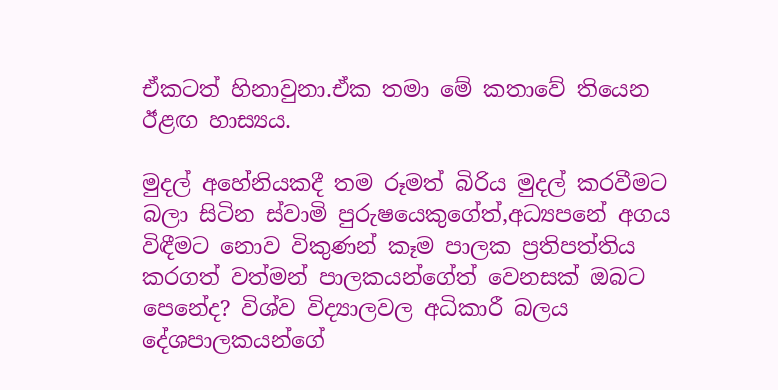ඒකටත් හිනාවුනා.ඒක තමා මේ කතාවේ තියෙන ඊළඟ හාස්‍යය.

මුදල් අහේනියකදී තම රූමත් බිරිය මුදල් කරවීමට බලා සිටින ස්වාමි පුරුෂයෙකුගේත්,අධ්‍යපනේ අගය විඳීමට නොව විකුණන් කෑම පාලක ප්‍රතිපත්තිය කරගත් වත්මන් පාලකයන්ගේත් වෙනසක් ඔබට පෙනේද? විශ්ව විද්‍යාලවල අධිකාරී බලය දේශපාලකයන්ගේ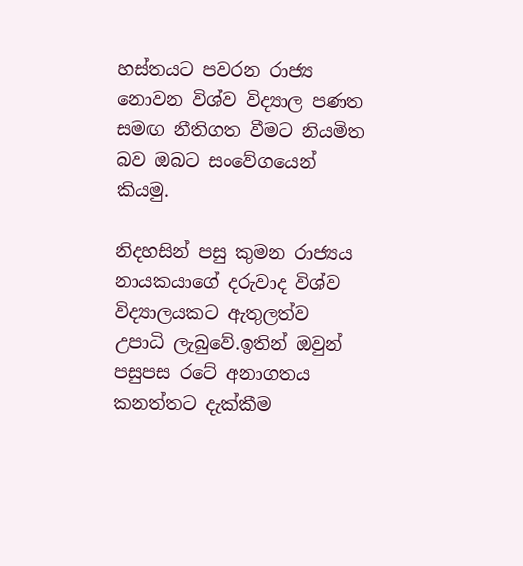හස්තයට පවරන රාජ්‍ය නොවන විශ්ව විද්‍යාල පණත සමඟ නීතිගත වීමට නියමිත බව ඔබට සංවේගයෙන් කියමු.

නිදහසින් පසු කුමන රාජ්‍යය නායකයාගේ දරුවාද විශ්ව විද්‍යාලයකට ඇතුලත්ව උපාධි ලැබුවේ.ඉතින් ඔවුන් පසුපස රටේ අනාගතය කනත්තට දැක්කීම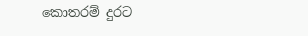කොතරම් දුරට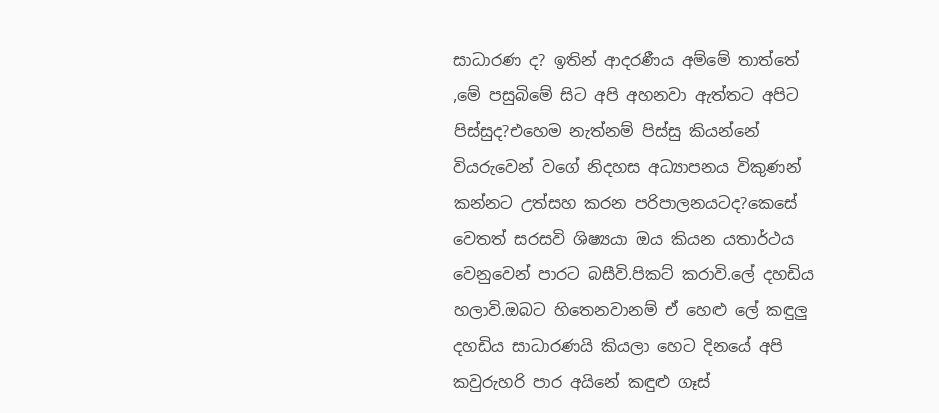සාධාරණ ද? ඉතින් ආදරණීය අම්මේ තාත්තේ ,මේ පසුබිමේ සිට අපි අහනවා ඇත්තට අපිට පිස්සුද?එහෙම නැත්නම් පිස්සු කියන්නේ වියරුවෙන් වගේ නිදහස අධ්‍යාපනය විකුණන් කන්නට උත්සහ කරන පරිපාලනයටද?කෙසේ වෙතත් සරසවි ශිෂ්‍යයා ඔය කියන යතාර්ථය වෙනුවෙන් පාරට බසීවි.පිකට් කරාවි.ලේ දහඩිය හලාවි.ඔබට හිතෙනවානම් ඒ හෙළු ලේ කඳුලු දහඩිය සාධාරණයි කියලා හෙට දිනයේ අපි කවුරුහරි පාර අයිනේ කඳුළු ගෑස්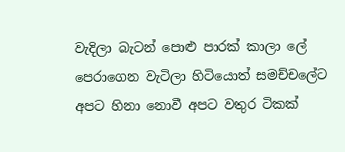වැදිලා බැටන් පොළු පාරක් කාලා ලේ පෙරාගෙන වැටිලා හිටියොත් සමච්චලේට අපට හිනා නොවී අපට වතුර ටිකක්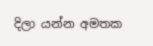දිලා යන්න අමතක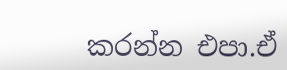කරන්න එපා.ඒ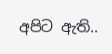අපිට ඇති..